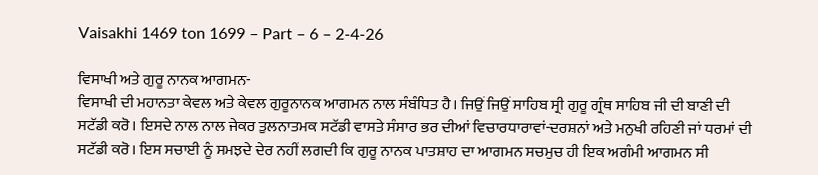Vaisakhi 1469 ton 1699 – Part – 6 – 2-4-26

ਵਿਸਾਖੀ ਅਤੇ ਗੁਰੂ ਨਾਨਕ ਆਗਮਨ-
ਵਿਸਾਖੀ ਦੀ ਮਹਾਨਤਾ ਕੇਵਲ ਅਤੇ ਕੇਵਲ ਗੁਰੂਨਾਨਕ ਆਗਮਨ ਨਾਲ ਸੰਬੰਧਿਤ ਹੈ। ਜਿਉਂ ਜਿਉਂ ਸਾਹਿਬ ਸ੍ਰੀ ਗੁਰੂ ਗ੍ਰੰਥ ਸਾਹਿਬ ਜੀ ਦੀ ਬਾਣੀ ਦੀ ਸਟੱਡੀ ਕਰੋ। ਇਸਦੇ ਨਾਲ ਨਾਲ ਜੇਕਰ ਤੁਲਨਾਤਮਕ ਸਟੱਡੀ ਵਾਸਤੇ ਸੰਸਾਰ ਭਰ ਦੀਆਂ ਵਿਚਾਰਧਾਰਾਵਾਂ-ਦਰਸ਼ਨਾਂ ਅਤੇ ਮਨੁਖੀ ਰਹਿਣੀ ਜਾਂ ਧਰਮਾਂ ਦੀ ਸਟੱਡੀ ਕਰੋ। ਇਸ ਸਚਾਈ ਨੂੰ ਸਮਝਦੇ ਦੇਰ ਨਹੀਂ ਲਗਦੀ ਕਿ ਗੁਰੂ ਨਾਨਕ ਪਾਤਸ਼ਾਹ ਦਾ ਆਗਮਨ ਸਚਮੁਚ ਹੀ ਇਕ ਅਗੰਮੀ ਆਗਮਨ ਸੀ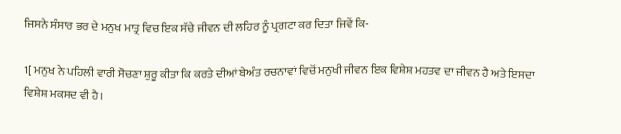ਜਿਸਨੇ ਸੰਸਾਰ ਭਰ ਦੇ ਮਨੁਖ ਮਾਤ੍ਰ ਵਿਚ ਇਕ ਸੱਚੇ ਜੀਵਨ ਦੀ ਲਹਿਰ ਨੂੰ ਪ੍ਰਗਟਾ ਕਰ ਦਿਤਾ ਜਿਵੇਂ ਕਿ-

1[ ਮਨੁਖ ਨੇ ਪਹਿਲੀ ਵਾਰੀ ਸੋਚਣਾ ਸ਼ੁਰੂ ਕੀਤਾ ਕਿ ਕਰਤੇ ਦੀਆਂ ਬੇਅੰਤ ਰਚਨਾਵਾਂ ਵਿਚੋਂ ਮਨੁਖੀ ਜੀਵਨ ਇਕ ਵਿਸ਼ੇਸ਼ ਮਹਤਵ ਦਾ ਜੀਵਨ ਹੈ ਅਤੇ ਇਸਦਾ ਵਿਸ਼ੇਸ਼ ਮਕਸਦ ਵੀ ਹੈ।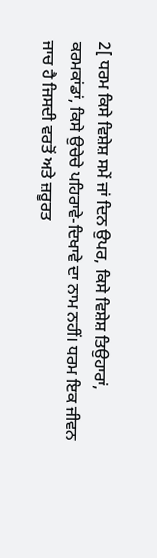2[ ਧਰਮ ਕਿਸੇ ਵਿਸ਼ੇਸ਼ ਸਮੇਂ ਜਾਂ ਦਿਨ ਉਪਰ, ਕਿਸੇ ਵਿਸ਼ੇਸ਼ ਤਿਉਹਾਰਾਂ, ਕਰਮਕਾਂਡਾਂ, ਕਿਸੇ ਉਚੇਚੇ ਪਹਿਰਾਵੇ-ਦਿਖਾਵੇ ਦਾ ਨਾਮ ਨਹੀਂ। ਧਰਮ ਇਕ ਜੀਵਨ ਜਾਚ ਹੈ ਜਿਸਦੀ ਵਰਤੋਂ ਅਤੇ ਜ਼ਰੂਰਤ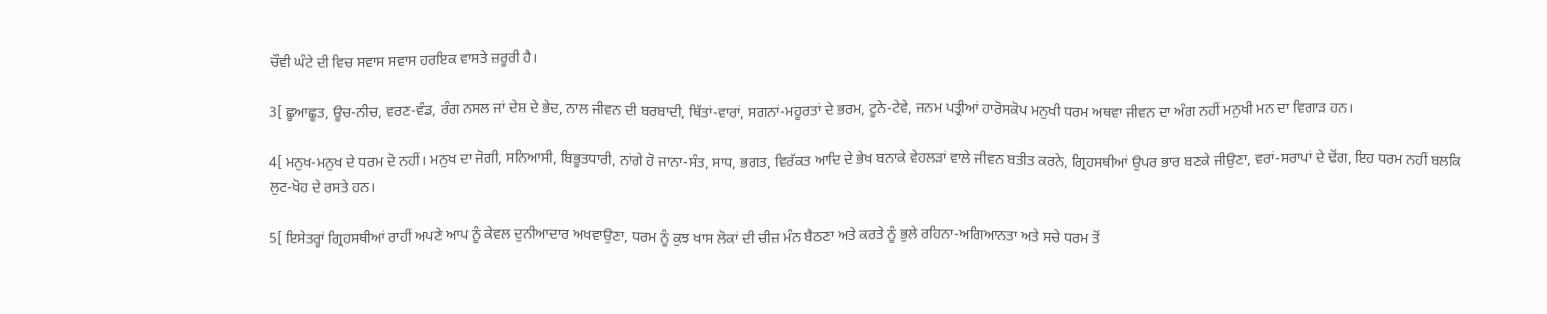ਚੌਵੀ ਘੰਟੇ ਦੀ ਵਿਚ ਸਵਾਸ ਸਵਾਸ ਹਰਇਕ ਵਾਸਤੇ ਜ਼ਰੂਰੀ ਹੈ।

3[ ਛੂਆਛੂਤ, ਊਚ-ਨੀਚ, ਵਰਣ-ਵੰਡ, ਰੰਗ ਨਸਲ ਜਾਂ ਦੇਸ਼ ਦੇ ਭੇਦ, ਨਾਲ ਜੀਵਨ ਦੀ ਬਰਬਾਦੀ, ਥਿੱਤਾਂ-ਵਾਰਾਂ, ਸਗਨਾਂ-ਮਹੂਰਤਾਂ ਦੇ ਭਰਮ, ਟੂਨੇ-ਟੇਵੇ, ਜਨਮ ਪਤ੍ਰੀਆਂ ਹਾਰੋਸਕੋਪ ਮਨੁਖੀ ਧਰਮ ਅਥਵਾ ਜੀਵਨ ਦਾ ਅੰਗ ਨਹੀਂ ਮਨੁਖੀ ਮਨ ਦਾ ਵਿਗਾੜ ਹਨ।

4[ ਮਨੁਖ-ਮਨੁਖ ਦੇ ਧਰਮ ਦੋ ਨਹੀਂ। ਮਨੁਖ ਦਾ ਜੋਗੀ, ਸਨਿਆਸੀ, ਬਿਭੂਤਧਾਰੀ, ਨਾਂਗੇ ਹੋ ਜਾਨਾ-ਸੰਤ, ਸਾਧ, ਭਗਤ, ਵਿਰੱਕਤ ਆਦਿ ਦੇ ਭੇਖ ਬਨਾਕੇ ਵੇਹਲੜਾਂ ਵਾਲੇ ਜੀਵਨ ਬਤੀਤ ਕਰਨੇ, ਗ੍ਰਿਹਸਥੀਆਂ ਉਪਰ ਭਾਰ ਬਣਕੇ ਜੀਉਣਾ, ਵਰਾਂ-ਸਰਾਪਾਂ ਦੇ ਢੋਂਗ, ਇਹ ਧਰਮ ਨਹੀਂ ਬਲਕਿ ਲੁਟ-ਖੋਹ ਦੇ ਰਸਤੇ ਹਨ।

5[ ਇਸੇਤਰ੍ਹਾਂ ਗ੍ਰਿਹਸਥੀਆਂ ਰਾਹੀਂ ਅਪਣੇ ਆਪ ਨੂੰ ਕੇਵਲ ਦੁਨੀਆਦਾਰ ਅਖਵਾਉਣਾ, ਧਰਮ ਨੂੰ ਕੁਝ ਖਾਸ ਲੋਕਾਂ ਦੀ ਚੀਜ਼ ਮੰਨ ਬੈਠਣਾ ਅਤੇ ਕਰਤੇ ਨੂੰ ਭੁਲੇ ਰਹਿਨਾ-ਅਗਿਆਨਤਾ ਅਤੇ ਸਚੇ ਧਰਮ ਤੋਂ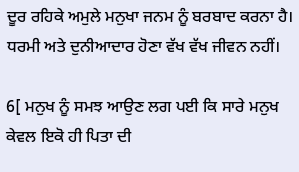ਦੂਰ ਰਹਿਕੇ ਅਮੁਲੇ ਮਨੁਖਾ ਜਨਮ ਨੂੰ ਬਰਬਾਦ ਕਰਨਾ ਹੈ। ਧਰਮੀ ਅਤੇ ਦੁਨੀਆਦਾਰ ਹੋਣਾ ਵੱਖ ਵੱਖ ਜੀਵਨ ਨਹੀਂ।

6[ ਮਨੁਖ ਨੂੰ ਸਮਝ ਆਉਣ ਲਗ ਪਈ ਕਿ ਸਾਰੇ ਮਨੁਖ ਕੇਵਲ ਇਕੋ ਹੀ ਪਿਤਾ ਦੀ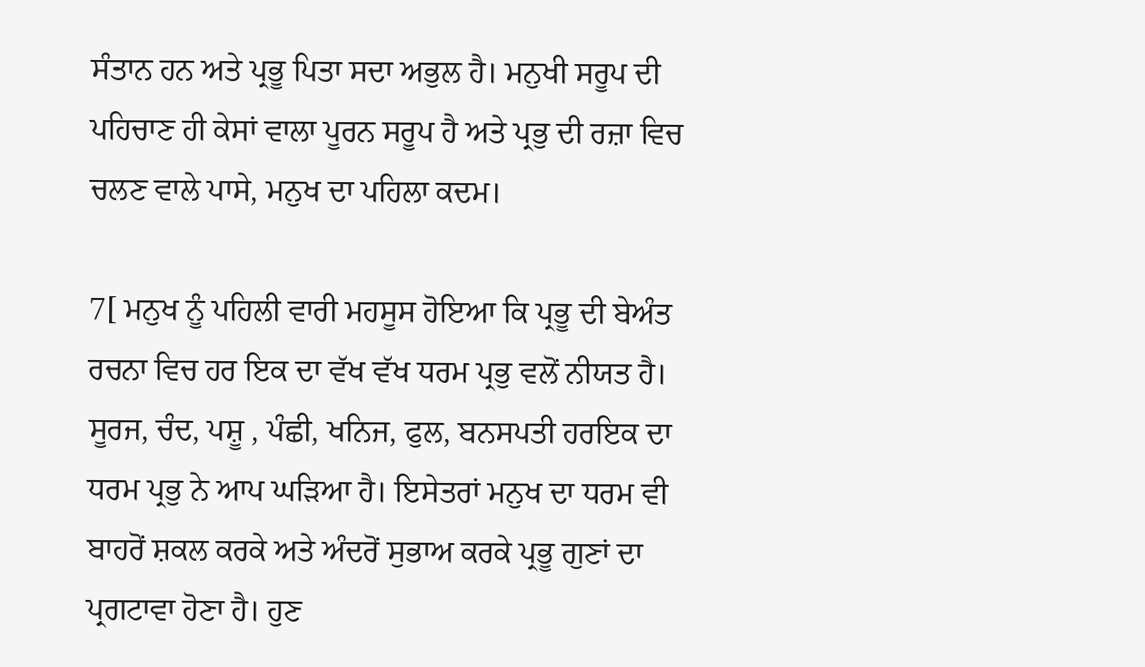ਸੰਤਾਨ ਹਨ ਅਤੇ ਪ੍ਰਭੂ ਪਿਤਾ ਸਦਾ ਅਭੁਲ ਹੈ। ਮਨੁਖੀ ਸਰੂਪ ਦੀ ਪਹਿਚਾਣ ਹੀ ਕੇਸਾਂ ਵਾਲਾ ਪੂਰਨ ਸਰੂਪ ਹੈ ਅਤੇ ਪ੍ਰਭੁ ਦੀ ਰਜ਼ਾ ਵਿਚ ਚਲਣ ਵਾਲੇ ਪਾਸੇ, ਮਨੁਖ ਦਾ ਪਹਿਲਾ ਕਦਮ।

7[ ਮਨੁਖ ਨੂੰ ਪਹਿਲੀ ਵਾਰੀ ਮਹਸੂਸ ਹੋਇਆ ਕਿ ਪ੍ਰਭੂ ਦੀ ਬੇਅੰਤ ਰਚਨਾ ਵਿਚ ਹਰ ਇਕ ਦਾ ਵੱਖ ਵੱਖ ਧਰਮ ਪ੍ਰਭੁ ਵਲੋਂ ਨੀਯਤ ਹੈ। ਸੂਰਜ, ਚੰਦ, ਪਸ਼ੂ , ਪੰਛੀ, ਖਨਿਜ, ਫੁਲ, ਬਨਸਪਤੀ ਹਰਇਕ ਦਾ ਧਰਮ ਪ੍ਰਭੁ ਨੇ ਆਪ ਘੜਿਆ ਹੈ। ਇਸੇਤਰਾਂ ਮਨੁਖ ਦਾ ਧਰਮ ਵੀ ਬਾਹਰੋਂ ਸ਼ਕਲ ਕਰਕੇ ਅਤੇ ਅੰਦਰੋਂ ਸੁਭਾਅ ਕਰਕੇ ਪ੍ਰਭੂ ਗੁਣਾਂ ਦਾ ਪ੍ਰਗਟਾਵਾ ਹੋਣਾ ਹੈ। ਹੁਣ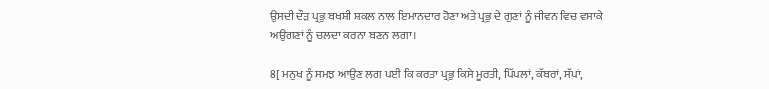ਉਸਦੀ ਦੌੜ ਪ੍ਰਭੁ ਬਖਸ਼ੀ ਸ਼ਕਲ ਨਾਲ ਇਮਾਨਦਾਰ ਹੋਣਾ ਅਤੇ ਪ੍ਰਭੁ ਦੇ ਗੁਣਾਂ ਨੂੰ ਜੀਵਨ ਵਿਚ ਵਸਾਕੇ ਅਉਗਣਾਂ ਨੂੰ ਚਲਦਾ ਕਰਨਾ ਬਣਨ ਲਗਾ।

8[ ਮਨੁਖ ਨੂੰ ਸਮਝ ਆਉਣ ਲਗ ਪਈ ਕਿ ਕਰਤਾ ਪ੍ਰਭੁ ਕਿਸੇ ਮੂਰਤੀ, ਪਿੱਪਲਾਂ, ਕੱਬਰਾਂ, ਸੱਪਾਂ,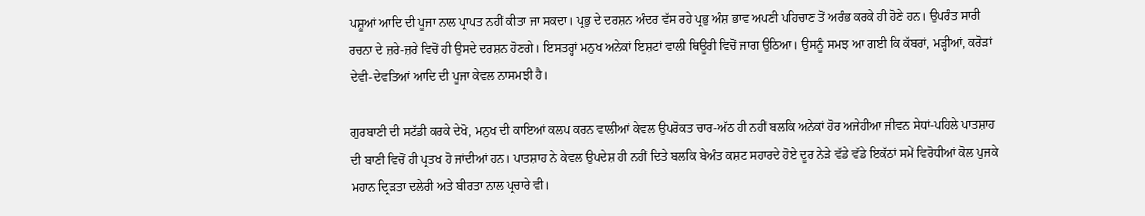ਪਸ਼ੂਆਂ ਆਦਿ ਦੀ ਪੂਜਾ ਨਾਲ ਪ੍ਰਾਪਤ ਨਹੀਂ ਕੀਤਾ ਜਾ ਸਕਦਾ। ਪ੍ਰਭੁ ਦੇ ਦਰਸ਼ਨ ਅੰਦਰ ਵੱਸ ਰਹੇ ਪ੍ਰਭੁ ਅੰਸ਼ ਭਾਵ ਅਪਣੀ ਪਹਿਚਾਣ ਤੋਂ ਅਰੰਭ ਕਰਕੇ ਹੀ ਹੋਣੇ ਹਨ। ਉਪਰੰਤ ਸਾਰੀ ਰਚਨਾ ਦੇ ਜ਼ਰੇ-ਜ਼ਰੇ ਵਿਚੋਂ ਹੀ ਉਸਦੇ ਦਰਸ਼ਨ ਹੋਣਗੇ। ਇਸਤਰ੍ਹਾਂ ਮਨੁਖ ਅਨੇਕਾਂ ਇਸ਼ਟਾਂ ਵਾਲੀ ਥਿਊਰੀ ਵਿਚੋਂ ਜਾਗ ਉਠਿਆ। ਉਸਨੂੰ ਸਮਝ ਆ ਗਈ ਕਿ ਕੱਬਰਾਂ, ਮੜ੍ਹੀਆਂ, ਕਰੋੜਾਂ ਦੇਵੀ-ਦੇਵਤਿਆਂ ਆਦਿ ਦੀ ਪੂਜਾ ਕੇਵਲ ਨਾਸਮਝੀ ਹੈ।

ਗੁਰਬਾਣੀ ਦੀ ਸਟੱਡੀ ਕਰਕੇ ਦੇਖੋ, ਮਨੁਖ ਦੀ ਕਾਇਆਂ ਕਲਪ ਕਰਨ ਵਾਲੀਆਂ ਕੇਵਲ ਉਪਰੋਕਤ ਚਾਰ-ਅੱਠ ਹੀ ਨਹੀਂ ਬਲਕਿ ਅਨੇਕਾਂ ਹੋਰ ਅਜੇਹੀਆ ਜੀਵਨ ਸੇਧਾਂ-ਪਹਿਲੇ ਪਾਤਸ਼ਾਹ ਦੀ ਬਾਣੀ ਵਿਚੋਂ ਹੀ ਪ੍ਰਤਖ ਹੋ ਜਾਂਦੀਆਂ ਹਨ। ਪਾਤਸ਼ਾਹ ਨੇ ਕੇਵਲ ਉਪਦੇਸ਼ ਹੀ ਨਹੀਂ ਦਿਤੇ ਬਲਕਿ ਬੇਅੰਤ ਕਸ਼ਟ ਸਹਾਰਦੇ ਹੋਏ ਦੂਰ ਨੇੜੇ ਵੱਡੇ ਵੱਡੇ ਇਕੱਠਾਂ ਸਮੇਂ ਵਿਰੋਧੀਆਂ ਕੋਲ ਪੁਜਕੇ ਮਹਾਨ ਦ੍ਰਿੜਤਾ ਦਲੇਰੀ ਅਤੇ ਬੀਰਤਾ ਨਾਲ ਪ੍ਰਚਾਰੇ ਵੀ।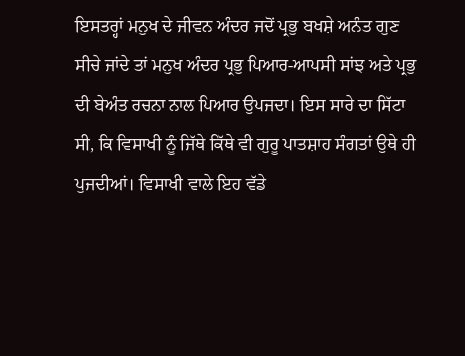ਇਸਤਰ੍ਹਾਂ ਮਨੁਖ ਦੇ ਜੀਵਨ ਅੰਦਰ ਜਦੋਂ ਪ੍ਰਭੁ ਬਖਸ਼ੇ ਅਨੰਤ ਗੁਣ ਸੀਚੇ ਜਾਂਦੇ ਤਾਂ ਮਨੁਖ ਅੰਦਰ ਪ੍ਰਭੁ ਪਿਆਰ-ਆਪਸੀ ਸਾਂਝ ਅਤੇ ਪ੍ਰਭੁ ਦੀ ਬੇਅੰਤ ਰਚਨਾ ਨਾਲ ਪਿਆਰ ਉਪਜਦਾ। ਇਸ ਸਾਰੇ ਦਾ ਸਿੱਟਾ ਸੀ, ਕਿ ਵਿਸਾਖੀ ਨੂੰ ਜਿੱਥੇ ਕਿੱਥੇ ਵੀ ਗੁਰੂ ਪਾਤਸ਼ਾਹ ਸੰਗਤਾਂ ਉਥੇ ਹੀ ਪੁਜਦੀਆਂ। ਵਿਸਾਖੀ ਵਾਲੇ ਇਹ ਵੱਡੇ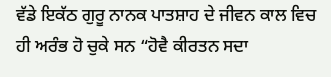ਵੱਡੇ ਇਕੱਠ ਗੁਰੂ ਨਾਨਕ ਪਾਤਸ਼ਾਹ ਦੇ ਜੀਵਨ ਕਾਲ ਵਿਚ ਹੀ ਅਰੰਭ ਹੋ ਚੁਕੇ ਸਨ “ਹੋਵੈ ਕੀਰਤਨ ਸਦਾ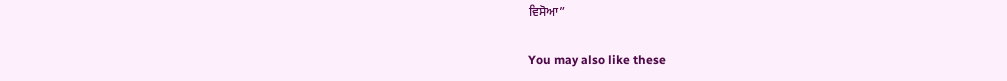ਵਿਸੋਆ”

You may also like these